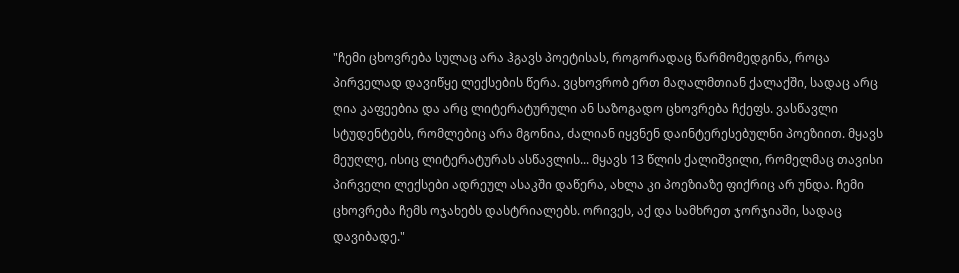"ჩემი ცხოვრება სულაც არა ჰგავს პოეტისას, როგორადაც წარმომედგინა, როცა პირველად დავიწყე ლექსების წერა. ვცხოვრობ ერთ მაღალმთიან ქალაქში, სადაც არც ღია კაფეებია და არც ლიტერატურული ან საზოგადო ცხოვრება ჩქეფს. ვასწავლი სტუდენტებს, რომლებიც არა მგონია, ძალიან იყვნენ დაინტერესებულნი პოეზიით. მყავს მეუღლე, ისიც ლიტერატურას ასწავლის... მყავს 13 წლის ქალიშვილი, რომელმაც თავისი პირველი ლექსები ადრეულ ასაკში დაწერა, ახლა კი პოეზიაზე ფიქრიც არ უნდა. ჩემი ცხოვრება ჩემს ოჯახებს დასტრიალებს. ორივეს, აქ და სამხრეთ ჯორჯიაში, სადაც დავიბადე."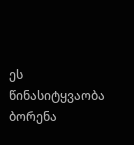ეს წინასიტყვაობა ბორენა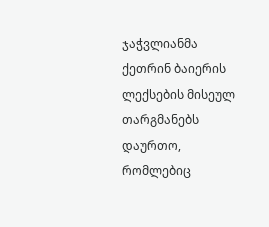ჯაჭვლიანმა ქეთრინ ბაიერის ლექსების მისეულ თარგმანებს დაურთო, რომლებიც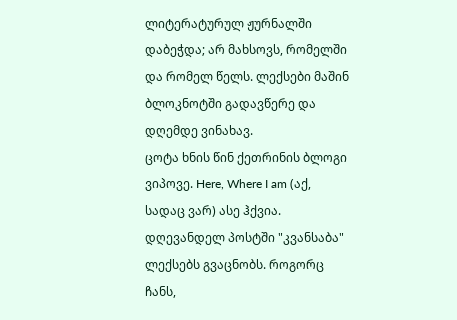ლიტერატურულ ჟურნალში დაბეჭდა; არ მახსოვს, რომელში და რომელ წელს. ლექსები მაშინ ბლოკნოტში გადავწერე და დღემდე ვინახავ.
ცოტა ხნის წინ ქეთრინის ბლოგი ვიპოვე. Here, Where I am (აქ, სადაც ვარ) ასე ჰქვია.
დღევანდელ პოსტში "კვანსაბა" ლექსებს გვაცნობს. როგორც ჩანს,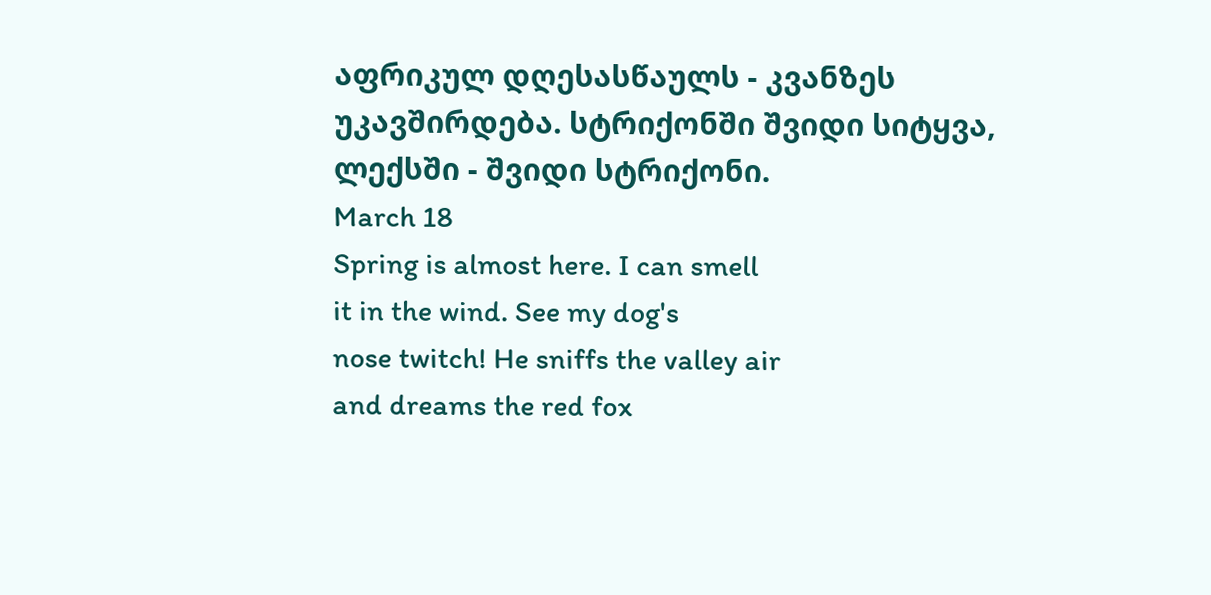აფრიკულ დღესასწაულს - კვანზეს უკავშირდება. სტრიქონში შვიდი სიტყვა, ლექსში - შვიდი სტრიქონი.
March 18
Spring is almost here. I can smell
it in the wind. See my dog's
nose twitch! He sniffs the valley air
and dreams the red fox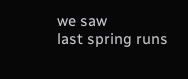we saw
last spring runs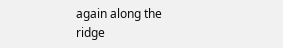again along the ridge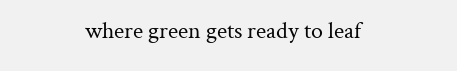where green gets ready to leaf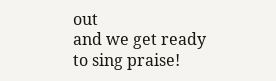out
and we get ready to sing praise!